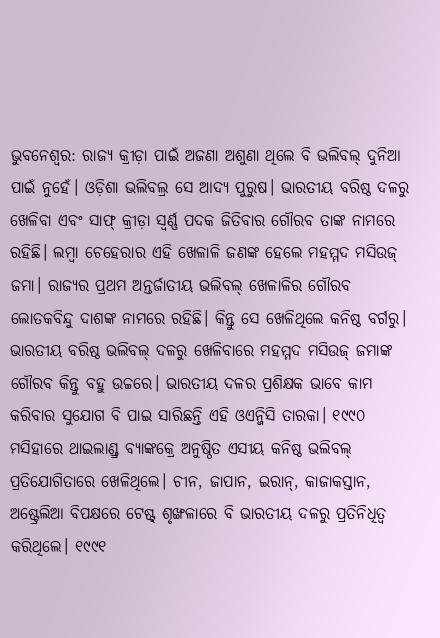ଭୁବନେଶ୍ବର: ରାଜ୍ୟ କ୍ରୀଡ଼ା ପାଇଁ ଅଜଣା ଅଶୁଣା ଥିଲେ ବି ଭଲିବଲ୍ ଦୁନିଆ ପାଇଁ ନୁହେଁ। ଓଡ଼ିଶା ଭଲିବଲ୍ର ସେ ଆଦ୍ୟ ପୁରୁଷ। ଭାରତୀୟ ବରିଷ୍ଠ ଦଳରୁ ଖେଳିବା ଏବଂ ସାଫ୍ କ୍ରୀଡ଼ା ସ୍ବର୍ଣ୍ଣ ପଦକ ଜିତିବାର ଗୌରବ ତାଙ୍କ ନାମରେ ରହିଛି। ଲମ୍ବା ଚେହେରାର ଏହି ଖେଳାଳି ଜଣଙ୍କ ହେଲେ ମହମ୍ମଦ ମସିଉଜ୍ ଜମା। ରାଜ୍ୟର ପ୍ରଥମ ଅନ୍ତର୍ଜାତୀୟ ଭଲିବଲ୍ ଖେଳାଳିର ଗୌରବ ଲୋତକବିନ୍ଦୁ ଦାଶଙ୍କ ନାମରେ ରହିଛି। କିନ୍ତୁ ସେ ଖେଳିଥିଲେ କନିଷ୍ଠ ବର୍ଗରୁ। ଭାରତୀୟ ବରିଷ୍ଠ ଭଲିବଲ୍ ଦଳରୁ ଖେଳିବାରେ ମହମ୍ମଦ ମସିଉଜ୍ ଜମାଙ୍କ ଗୌରବ କିନ୍ତୁ ବହୁ ଉଚ୍ଚରେ। ଭାରତୀୟ ଦଳର ପ୍ରଶିକ୍ଷକ ଭାବେ କାମ କରିବାର ସୁଯୋଗ ବି ପାଇ ସାରିଛନ୍ତି ଏହି ଓଏନ୍ଜିସି ତାରକା। ୧୯୯୦ ମସିହାରେ ଥାଇଲାଣ୍ଡ୍ର ବ୍ୟାଙ୍କକ୍ରେ ଅନୁଷ୍ଠିତ ଏସୀୟ କନିଷ୍ଠ ଭଲିବଲ୍ ପ୍ରତିଯୋଗିତାରେ ଖେଳିଥିଲେ। ଚୀନ, ଜାପାନ, ଇରାନ୍, କାଜାକସ୍ତାନ, ଅଷ୍ଟ୍ରେଲିଆ ବିପକ୍ଷରେ ଟେଷ୍ଟ୍ ଶୃଙ୍ଖଳାରେ ବି ଭାରତୀୟ ଦଳରୁ ପ୍ରତିନିଧିତ୍ବ କରିଥିଲେ। ୧୯୯୧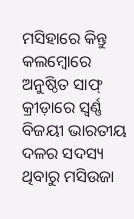ମସିହାରେ କିନ୍ତୁ କଲମ୍ବୋରେ ଅନୁଷ୍ଠିତ ସାଫ୍ କ୍ରୀଡ଼ାରେ ସ୍ବର୍ଣ୍ଣ ବିଜୟୀ ଭାରତୀୟ ଦଳର ସଦସ୍ୟ ଥିବାରୁ ମସିଉଜା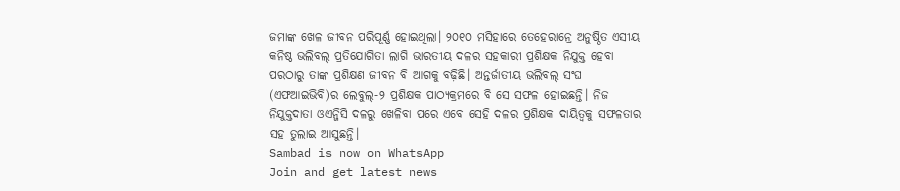ଜମାଙ୍କ ଖେଳ ଜୀବନ ପରିପୂର୍ଣ୍ଣ ହୋଇଥିଲା। ୨୦୧୦ ମସିହାରେ ତେହେରାନ୍ରେ ଅନୁଷ୍ଠିତ ଏସୀୟ କନିଷ୍ଠ ଭଲିବଲ୍ ପ୍ରତିଯୋଗିତା ଲାଗି ଭାରତୀୟ ଦଳର ସହକାରୀ ପ୍ରଶିକ୍ଷକ ନିଯୁକ୍ତ ହେବା ପରଠାରୁ ତାଙ୍କ ପ୍ରଶିକ୍ଷଣ ଜୀବନ ବି ଆଗକୁ ବଢ଼ିଛି। ଅନ୍ତର୍ଜାତୀୟ ଭଲିବଲ୍ ସଂଘ (ଏଫଆଇଭିବି)ର ଲେବୁଲ୍-୨ ପ୍ରଶିକ୍ଷକ ପାଠ୍ୟକ୍ରମରେ ବି ସେ ସଫଳ ହୋଇଛନ୍ତି। ନିଜ ନିଯୁକ୍ତଦାତା ଓଏନ୍ଜିସି ଦଳରୁ ଖେଳିବା ପରେ ଏବେ ସେହି ଦଳର ପ୍ରଶିକ୍ଷକ ଦାୟିତ୍ବକୁ ସଫଳତାର ସହ ତୁଲାଇ ଆସୁଛନ୍ତି।
Sambad is now on WhatsApp
Join and get latest news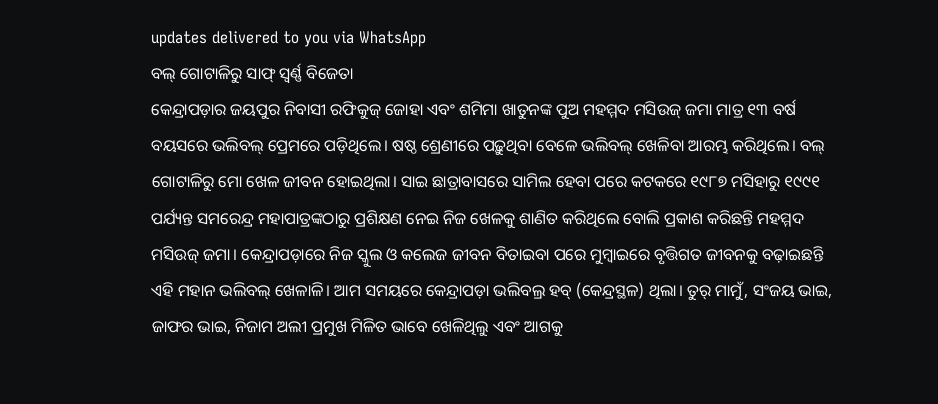updates delivered to you via WhatsApp
ବଲ୍ ଗୋଟାଳିରୁ ସାଫ୍ ସ୍ବର୍ଣ୍ଣ ବିଜେତା
କେନ୍ଦ୍ରାପଡ଼ାର ଜୟପୁର ନିବାସୀ ରଫିକୁଜ୍ ଜୋହା ଏବଂ ଶମିମା ଖାତୁନଙ୍କ ପୁଅ ମହମ୍ମଦ ମସିଉଜ୍ ଜମା ମାତ୍ର ୧୩ ବର୍ଷ ବୟସରେ ଭଲିବଲ୍ ପ୍ରେମରେ ପଡ଼ିଥିଲେ। ଷଷ୍ଠ ଶ୍ରେଣୀରେ ପଢ଼ୁଥିବା ବେଳେ ଭଲିବଲ୍ ଖେଳିବା ଆରମ୍ଭ କରିଥିଲେ। ବଲ୍ ଗୋଟାଳିରୁ ମୋ ଖେଳ ଜୀବନ ହୋଇଥିଲା। ସାଇ ଛାତ୍ରାବାସରେ ସାମିଲ ହେବା ପରେ କଟକରେ ୧୯୮୭ ମସିହାରୁ ୧୯୯୧ ପର୍ଯ୍ୟନ୍ତ ସମରେନ୍ଦ୍ର ମହାପାତ୍ରଙ୍କଠାରୁ ପ୍ରଶିକ୍ଷଣ ନେଇ ନିଜ ଖେଳକୁ ଶାଣିତ କରିଥିଲେ ବୋଲି ପ୍ରକାଶ କରିଛନ୍ତି ମହମ୍ମଦ ମସିଉଜ୍ ଜମା। କେନ୍ଦ୍ରାପଡ଼ାରେ ନିଜ ସ୍କୁଲ ଓ କଲେଜ ଜୀବନ ବିତାଇବା ପରେ ମୁମ୍ବାଇରେ ବୃତ୍ତିଗତ ଜୀବନକୁ ବଢ଼ାଇଛନ୍ତି ଏହି ମହାନ ଭଲିବଲ୍ ଖେଳାଳି। ଆମ ସମୟରେ କେନ୍ଦ୍ରାପଡ଼ା ଭଲିବଲ୍ର ହବ୍ (କେନ୍ଦ୍ରସ୍ଥଳ) ଥିଲା। ତୁର୍ ମାମୁଁ, ସଂଜୟ ଭାଇ, ଜାଫର ଭାଇ, ନିଜାମ ଅଲୀ ପ୍ରମୁଖ ମିଳିତ ଭାବେ ଖେଳିଥିଲୁ ଏବଂ ଆଗକୁ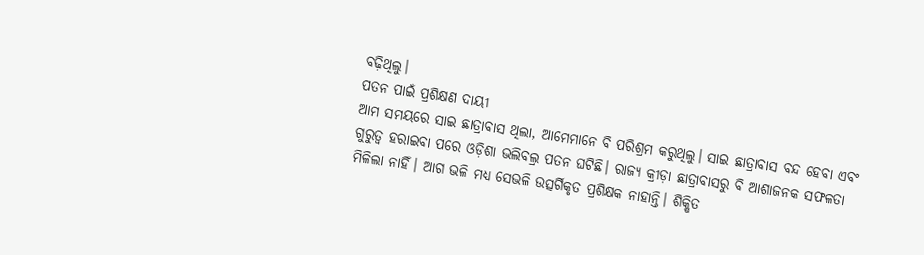ବଢ଼ିଥିଲୁ।
ପତନ ପାଇଁ ପ୍ରଶିକ୍ଷଣ ଦାୟୀ
ଆମ ସମୟରେ ସାଇ ଛାତ୍ରାବାସ ଥିଲା, ଆମେମାନେ ବି ପରିଶ୍ରମ କରୁଥିଲୁ। ସାଇ ଛାତ୍ରାବାସ ବନ୍ଦ ହେବା ଏବଂ ଗୁରୁତ୍ବ ହରାଇବା ପରେ ଓଡ଼ିଶା ଭଲିବଲ୍ର ପତନ ଘଟିଛି। ରାଜ୍ୟ କ୍ରୀଡ଼ା ଛାତ୍ରାବାସରୁ ବି ଆଶାଜନକ ସଫଳତା ମିଳିଲା ନାହିଁ। ଆଗ ଭଳି ମଧ୍ୟ ସେଭଳି ଉତ୍ସର୍ଗିକୃତ ପ୍ରଶିକ୍ଷକ ନାହାନ୍ତି। ଶିକ୍ଷିତ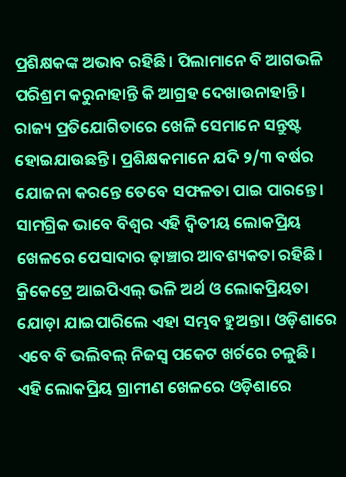ପ୍ରଶିକ୍ଷକଙ୍କ ଅଭାବ ରହିଛି। ପିଲାମାନେ ବି ଆଗଭଳି ପରିଶ୍ରମ କରୁନାହାନ୍ତି କି ଆଗ୍ରହ ଦେଖାଉନାହାନ୍ତି। ରାଜ୍ୟ ପ୍ରତିଯୋଗିତାରେ ଖେଳି ସେମାନେ ସନ୍ତୁଷ୍ଟ ହୋଇଯାଉଛନ୍ତି। ପ୍ରଶିକ୍ଷକମାନେ ଯଦି ୨/୩ ବର୍ଷର ଯୋଜନା କରନ୍ତେ ତେବେ ସଫଳତା ପାଇ ପାରନ୍ତେ। ସାମଗ୍ରିକ ଭାବେ ବିଶ୍ବର ଏହି ଦ୍ବିତୀୟ ଲୋକପ୍ରିୟ ଖେଳରେ ପେସାଦାର ଢ଼ାଞ୍ଚାର ଆବଶ୍ୟକତା ରହିଛି। କ୍ରିକେଟ୍ରେ ଆଇପିଏଲ୍ ଭଳି ଅର୍ଥ ଓ ଲୋକପ୍ରିୟତା ଯୋଡ଼ା ଯାଇପାରିଲେ ଏହା ସମ୍ଭବ ହୁଅନ୍ତା। ଓଡ଼ିଶାରେ ଏବେ ବି ଭଲିବଲ୍ ନିଜସ୍ବ ପକେଟ ଖର୍ଚରେ ଚଳୁଛି। ଏହି ଲୋକପ୍ରିୟ ଗ୍ରାମୀଣ ଖେଳରେ ଓଡ଼ିଶାରେ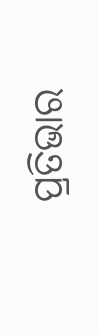ପ୍ରତିଭାର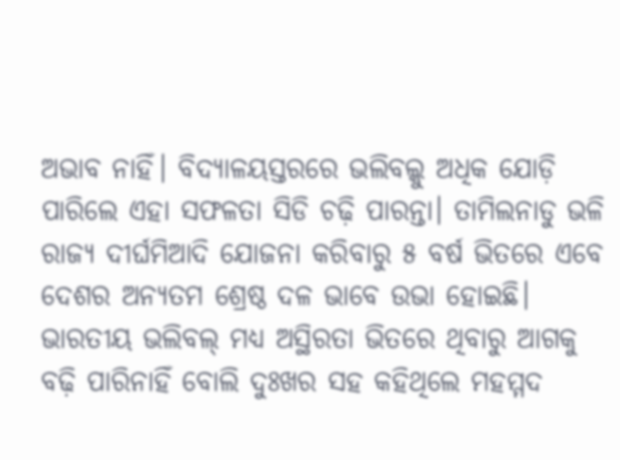ଅଭାବ ନାହିଁ। ବିଦ୍ୟାଳୟସ୍ତରରେ ଭଲିବଲ୍କୁ ଅଧିକ ଯୋଡ଼ି ପାରିଲେ ଏହା ସଫଳତା ସିଡି ଚଢ଼ି ପାରନ୍ତା। ତାମିଲନାଡୁ ଭଳି ରାଜ୍ୟ ଦୀର୍ଘମିଆଦି ଯୋଜନା କରିବାରୁ ୫ ବର୍ଷ ଭିତରେ ଏବେ ଦେଶର ଅନ୍ୟତମ ଶ୍ରେଷ୍ଠ ଦଳ ଭାବେ ଉଭା ହୋଇଛି। ଭାରତୀୟ ଭଲିବଲ୍ ମଧ୍ୟ ଅସ୍ଥିରତା ଭିତରେ ଥିବାରୁ ଆଗକୁ ବଢ଼ି ପାରିନାହିଁ ବୋଲି ଦୁଃଖର ସହ କହିଥିଲେ ମହମ୍ମଦ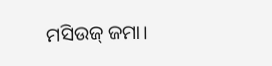ମସିଉଜ୍ ଜମା।